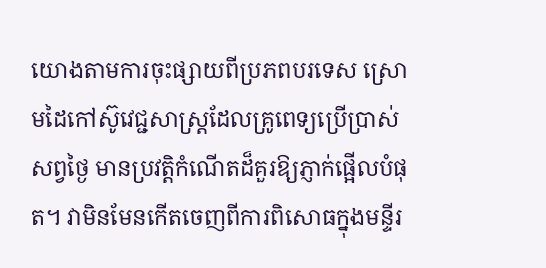យោងតាមការចុះផ្សាយពីប្រភពបរទេស ស្រោមដៃកៅស៊ូវេជ្ជសាស្ត្រដែលគ្រូពេទ្យប្រើប្រាស់សព្វថ្ងៃ មានប្រវត្តិកំណើតដ៏គួរឱ្យភ្ញាក់ផ្អើលបំផុត។ វាមិនមែនកើតចេញពីការពិសោធក្នុងមន្ទីរ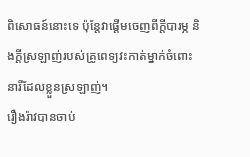ពិសោធន៍នោះទេ ប៉ុន្តែវាផ្ដើមចេញពីក្ដីបារម្ភ និងក្ដីស្រឡាញ់របស់គ្រូពេទ្យវះកាត់ម្នាក់ចំពោះនារីដែលខ្លួនស្រឡាញ់។
រឿងរ៉ាវបានចាប់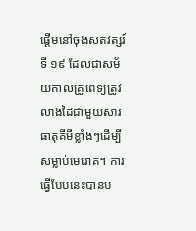ផ្ដើមនៅចុងសតវត្សរ៍ទី ១៩ ដែលជាសម័យកាលគ្រូពេទ្យត្រូវលាងដៃជាមួយសារធាតុគីមីខ្លាំងៗដើម្បីសម្លាប់មេរោគ។ ការធ្វើបែបនេះបានប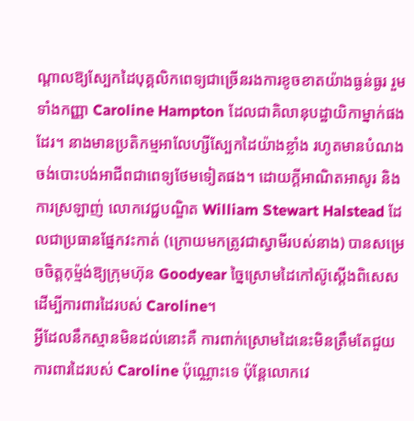ណ្ដាលឱ្យស្បែកដៃបុគ្គលិកពេទ្យជាច្រើនរងការខូចខាតយ៉ាងធ្ងន់ធ្ងរ រួមទាំងកញ្ញា Caroline Hampton ដែលជាគិលានុបដ្ឋាយិកាម្នាក់ផងដែរ។ នាងមានប្រតិកម្មអាលែហ្សីស្បែកដៃយ៉ាងខ្លាំង រហូតមានបំណងចង់បោះបង់អាជីពជាពេទ្យថែមទៀតផង។ ដោយក្ដីអាណិតអាសូរ និងការស្រឡាញ់ លោកវេជ្ជបណ្ឌិត William Stewart Halstead ដែលជាប្រធានផ្នែកវះកាត់ (ក្រោយមកត្រូវជាស្វាមីរបស់នាង) បានសម្រេចចិត្តកុម្ម៉ង់ឱ្យក្រុមហ៊ុន Goodyear ច្នៃស្រោមដៃកៅស៊ូស្ដើងពិសេសដើម្បីការពារដៃរបស់ Caroline។
អ្វីដែលនឹកស្មានមិនដល់នោះគឺ ការពាក់ស្រោមដៃនេះមិនត្រឹមតែជួយការពារដៃរបស់ Caroline ប៉ុណ្ណោះទេ ប៉ុន្តែលោកវេ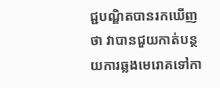ជ្ជបណ្ឌិតបានរកឃើញថា វាបានជួយកាត់បន្ថយការឆ្លងមេរោគទៅកា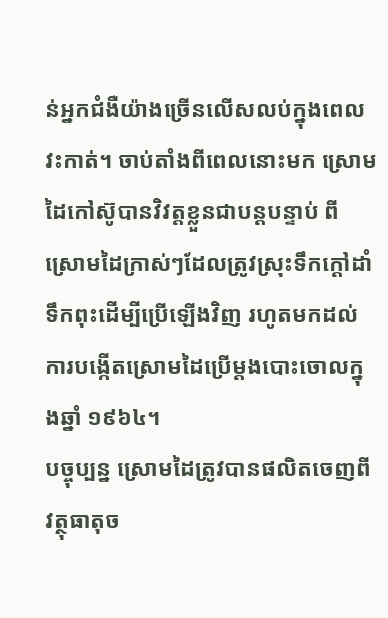ន់អ្នកជំងឺយ៉ាងច្រើនលើសលប់ក្នុងពេលវះកាត់។ ចាប់តាំងពីពេលនោះមក ស្រោមដៃកៅស៊ូបានវិវត្តខ្លួនជាបន្តបន្ទាប់ ពីស្រោមដៃក្រាស់ៗដែលត្រូវស្រុះទឹកក្ដៅដាំទឹកពុះដើម្បីប្រើឡើងវិញ រហូតមកដល់ការបង្កើតស្រោមដៃប្រើម្ដងបោះចោលក្នុងឆ្នាំ ១៩៦៤។
បច្ចុប្បន្ន ស្រោមដៃត្រូវបានផលិតចេញពីវត្ថុធាតុច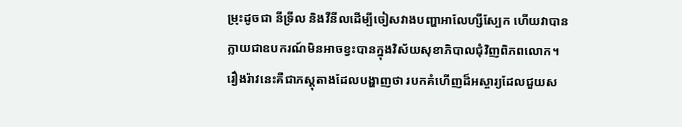ម្រុះដូចជា នីទ្រីល និងវីនីលដើម្បីចៀសវាងបញ្ហាអាលែហ្សីស្បែក ហើយវាបានក្លាយជាឧបករណ៍មិនអាចខ្វះបានក្នុងវិស័យសុខាភិបាលជុំវិញពិភពលោក។
រឿងរ៉ាវនេះគឺជាភស្តុតាងដែលបង្ហាញថា របកគំហើញដ៏អស្ចារ្យដែលជួយស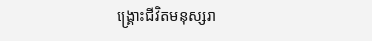ង្គ្រោះជីវិតមនុស្សរា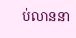ប់លាននា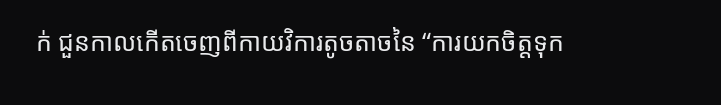ក់ ជួនកាលកើតចេញពីកាយវិការតូចតាចនៃ “ការយកចិត្តទុក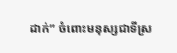ដាក់” ចំពោះមនុស្សជាទីស្រ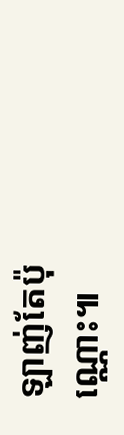ឡាញ់តែប៉ុណ្ណោះ៕